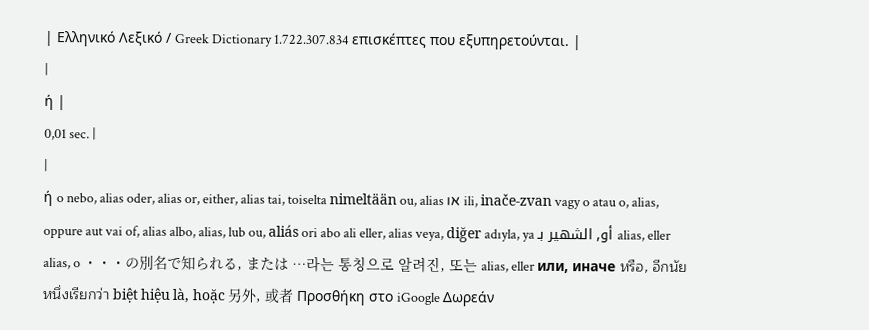| Ελληνικό Λεξικό / Greek Dictionary 1.722.307.834 επισκέπτες που εξυπηρετούνται. |
|
ή |
0,01 sec. |
|
ή o nebo, alias oder, alias or, either, alias tai, toiselta nimeltään ou, alias או ili, inače-zvan vagy o atau o, alias, oppure aut vai of, alias albo, alias, lub ou, aliás ori abo ali eller, alias veya, diğer adıyla, ya أو, الشهير بـ alias, eller alias, o ・・・の別名で知られる, または …라는 통칭으로 알려진, 또는 alias, eller или, иначе หรือ, อีกนัยหนึ่งเรียกว่า biệt hiệu là, hoặc 另外, 或者 Προσθήκη στο iGoogle Δωρεάν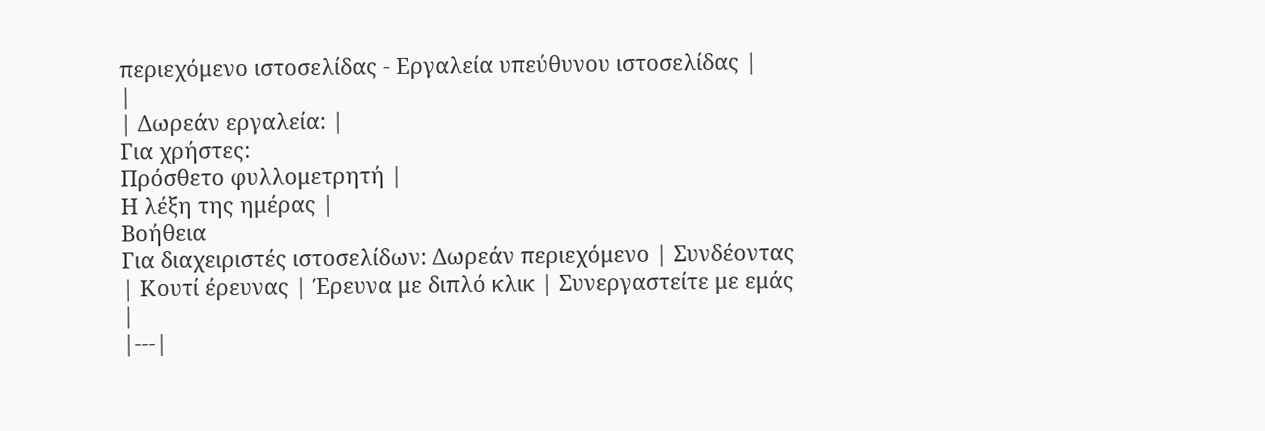περιεχόμενο ιστοσελίδας - Εργαλεία υπεύθυνου ιστοσελίδας |
|
| Δωρεάν εργαλεία: |
Για χρήστες:
Πρόσθετο φυλλομετρητή |
Η λέξη της ημέρας |
Βοήθεια
Για διαχειριστές ιστοσελίδων: Δωρεάν περιεχόμενο | Συνδέοντας | Κουτί έρευνας | Έρευνα με διπλό κλικ | Συνεργαστείτε με εμάς |
|---|